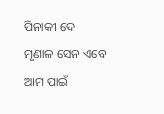ପିନାକୀ ଦେ
ମୃଣାଳ ସେନ ଏବେ ଆମ ପାଇଁ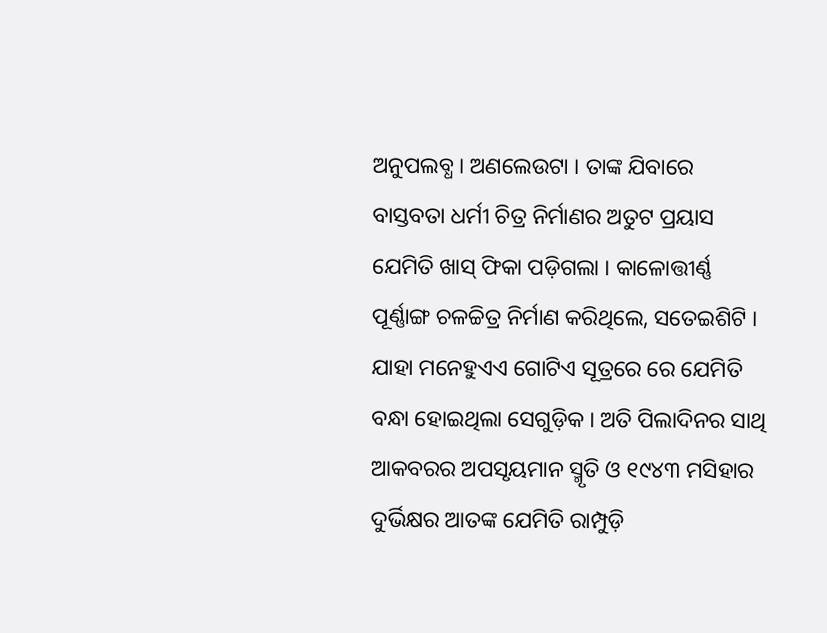ଅନୁପଲବ୍ଧ । ଅଣଲେଉଟା । ତାଙ୍କ ଯିବାରେ ବାସ୍ତବତା ଧର୍ମୀ ଚିତ୍ର ନିର୍ମାଣର ଅତୁଟ ପ୍ରୟାସ ଯେମିତି ଖାସ୍ ଫିକା ପଡ଼ିଗଲା । କାଳୋତ୍ତୀର୍ଣ୍ଣ ପୂର୍ଣ୍ଣାଙ୍ଗ ଚଳଚ୍ଚିତ୍ର ନିର୍ମାଣ କରିଥିଲେ, ସତେଇଶିଟି । ଯାହା ମନେହୁଏଏ ଗୋଟିଏ ସୂତ୍ରରେ ରେ ଯେମିତି ବନ୍ଧା ହୋଇଥିଲା ସେଗୁଡ଼ିକ । ଅତି ପିଲାଦିନର ସାଥି ଆକବରର ଅପସୃୟମାନ ସ୍ମୃତି ଓ ୧୯୪୩ ମସିହାର ଦୁର୍ଭିକ୍ଷର ଆତଙ୍କ ଯେମିତି ରାମ୍ପୁଡ଼ି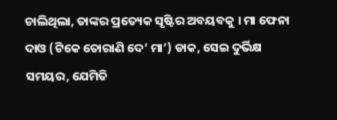ଚାଲିଥିଲା, ତାଙ୍କର ପ୍ରତ୍ୟେକ ସୃଷ୍ଟିର ଅବୟବକୁ । ମା ଫେନା ଦାଓ (ଟିକେ ତୋରାଣି ଦେ’ ମା’) ଡାକ, ସେଇ ଦୁର୍ଭିକ୍ଷ ସମୟର, ଯେମିତି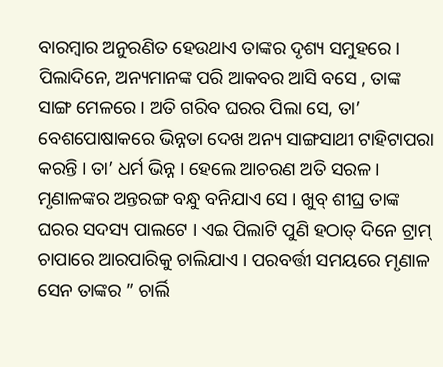ବାରମ୍ବାର ଅନୁରଣିତ ହେଉଥାଏ ତାଙ୍କର ଦୃଶ୍ୟ ସମୁହରେ ।
ପିଲାଦିନେ, ଅନ୍ୟମାନଙ୍କ ପରି ଆକବର ଆସି ବସେ , ତାଙ୍କ ସାଙ୍ଗ ମେଳରେ । ଅତି ଗରିବ ଘରର ପିଲା ସେ, ତା’ ବେଶପୋଷାକରେ ଭିନ୍ନତା ଦେଖ ଅନ୍ୟ ସାଙ୍ଗସାଥୀ ଟାହିଟାପରା କରନ୍ତି । ତା’ ଧର୍ମ ଭିନ୍ନ । ହେଲେ ଆଚରଣ ଅତି ସରଳ । ମୃଣାଳଙ୍କର ଅନ୍ତରଙ୍ଗ ବନ୍ଧୁ ବନିଯାଏ ସେ । ଖୁବ୍ ଶୀଘ୍ର ତାଙ୍କ ଘରର ସଦସ୍ୟ ପାଲଟେ । ଏଇ ପିଲାଟି ପୁଣି ହଠାତ୍ ଦିନେ ଟ୍ରାମ୍ ଚାପାରେ ଆରପାରିକୁ ଚାଲିଯାଏ । ପରବର୍ତ୍ତୀ ସମୟରେ ମୃଣାଳ ସେନ ତାଙ୍କର ” ଚାର୍ଲି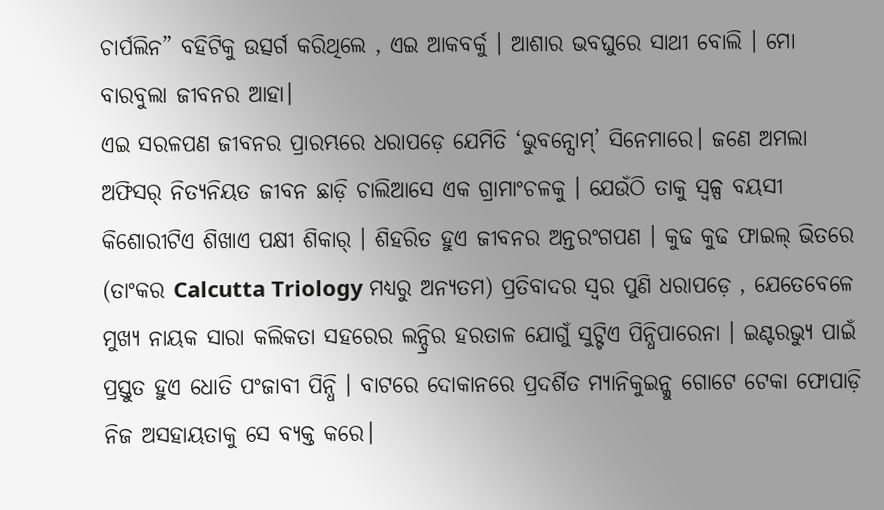ଚାର୍ପଲିନ” ବହିଟିକୁ ଉତ୍ସର୍ଗ କରିଥିଲେ , ଏଇ ଆକବର୍କୁ । ଆଶାର ଭବଘୁରେ ସାଥୀ ବୋଲି । ମୋ ବାରବୁଲା ଜୀବନର ଆହା।
ଏଇ ସରଳପଣ ଜୀବନର ପ୍ରାରମ୍ଭରେ ଧରାପଡ଼େ ଯେମିତି ‘ଭୁବନ୍ସୋମ୍’ ସିନେମାରେ। ଜଣେ ଅମଲା ଅଫିସର୍ ନିତ୍ୟନିୟତ ଜୀବନ ଛାଡ଼ି ଚାଲିଆସେ ଏକ ଗ୍ରାମାଂଚଳକୁ । ଯେଉଁଠି ତାକୁ ସ୍ୱଳ୍ପ ବୟସୀ କିଶୋରୀଟିଏ ଶିଖାଏ ପକ୍ଷୀ ଶିକାର୍ । ଶିହରିତ ହୁଏ ଜୀବନର ଅନ୍ତରଂଗପଣ । କୁଢ କୁଢ ଫାଇଲ୍ ଭିତରେ (ତାଂକର Calcutta Triology ମଧ୍ୟରୁ ଅନ୍ୟତମ) ପ୍ରତିବାଦର ସ୍ବର ପୁଣି ଧରାପଡ଼େ , ଯେତେବେଳେ ମୁଖ୍ୟ ନାୟକ ସାରା କଲିକତା ସହରେର ଲନ୍ଦ୍ରିର ହରତାଳ ଯୋଗୁଁ ସୁଟ୍ଟିଏ ପିନ୍ଧିପାରେନା । ଇଣ୍ଟରଭ୍ୟୁ ପାଇଁ ପ୍ରସ୍ତୁତ ହୁଏ ଧୋତି ପଂଜାବୀ ପିନ୍ଧି । ବାଟରେ ଦୋକାନରେ ପ୍ରଦର୍ଶିତ ମ୍ୟାନିକୁଇନ୍କୁ ଗୋଟେ ଟେକା ଫୋପାଡ଼ି ନିଜ ଅସହାୟତାକୁ ସେ ବ୍ୟକ୍ତ କରେ।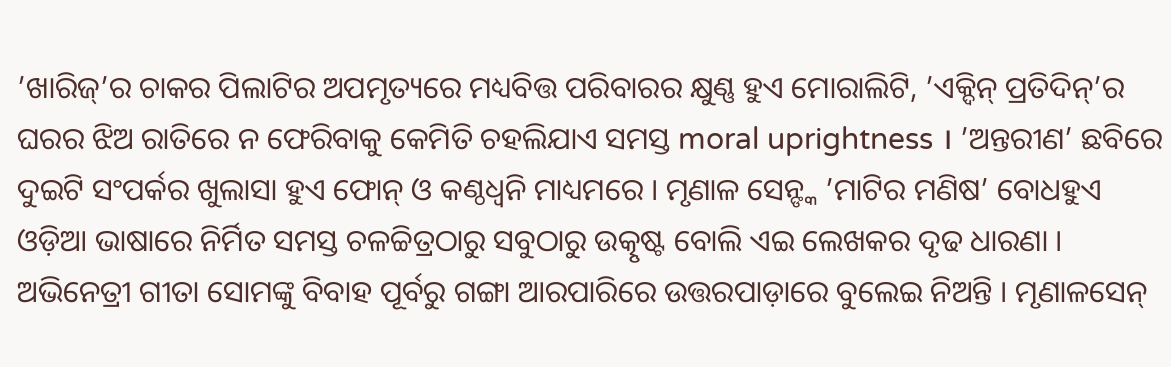’ଖାରିଜ୍’ର ଚାକର ପିଲାଟିର ଅପମୃତ୍ୟରେ ମଧ୍ୟବିତ୍ତ ପରିବାରର କ୍ଷୁଣ୍ଣ ହୁଏ ମୋରାଲିଟି, ’ଏକ୍ଦିନ୍ ପ୍ରତିଦିନ୍’ର ଘରର ଝିଅ ରାତିରେ ନ ଫେରିବାକୁ କେମିତି ଚହଲିଯାଏ ସମସ୍ତ moral uprightness । ’ଅନ୍ତରୀଣ’ ଛବିରେ ଦୁଇଟି ସଂପର୍କର ଖୁଲାସା ହୁଏ ଫୋନ୍ ଓ କଣ୍ଠଧ୍ବନି ମାଧ୍ୟମରେ । ମୃଣାଳ ସେନ୍ଙ୍କ ’ମାଟିର ମଣିଷ’ ବୋଧହୁଏ ଓଡ଼ିଆ ଭାଷାରେ ନିର୍ମିତ ସମସ୍ତ ଚଳଚ୍ଚିତ୍ରଠାରୁ ସବୁଠାରୁ ଉତ୍କୃଷ୍ଟ ବୋଲି ଏଇ ଲେଖକର ଦୃଢ ଧାରଣା ।
ଅଭିନେତ୍ରୀ ଗୀତା ସୋମଙ୍କୁ ବିବାହ ପୂର୍ବରୁ ଗଙ୍ଗା ଆରପାରିରେ ଉତ୍ତରପାଡ଼ାରେ ବୁଲେଇ ନିଅନ୍ତି । ମୃଣାଳସେନ୍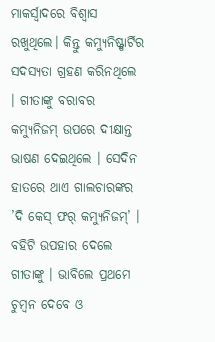ମାକର୍ସ୍ବାଦରେ ବିଶ୍ଵାସ ରଖୁଥିଲେ। କିନ୍ତୁ କମ୍ୟୁନିଷ୍ଟ୍ପାର୍ଟିର ସଦସ୍ୟତା ଗ୍ରହଣ କରିନଥିଲେ । ଗୀତାଙ୍କୁ ବରାବର କମ୍ୟୁନିଜମ୍ ଉପରେ ଦୀକ୍ଷାନ୍ତ ଭାଷଣ ଦେଇଥିଲେ । ସେଦିନ ହାତରେ ଥାଏ ଗାଲଚାରଙ୍କର ’ଦି କେସ୍ ଫର୍ କମ୍ୟୁନିଜମ୍’ । ବହିଟି ଉପହାର ଦେଲେ ଗୀତାଙ୍କୁ । ଭାବିଲେ ପ୍ରଥମେ ଚୁମ୍ବନ ଦେବେ ଓ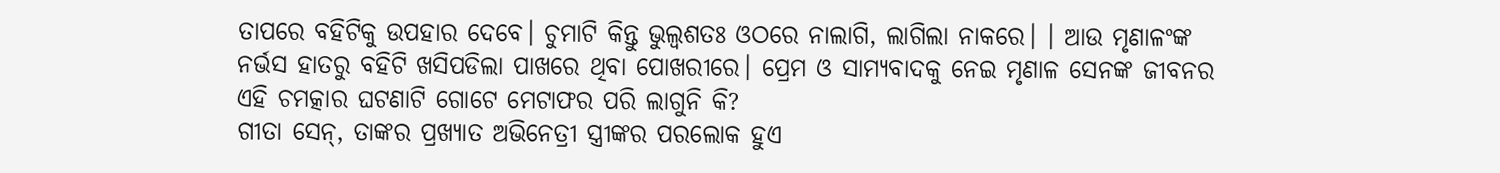ତାପରେ ବହିଟିକୁ ଉପହାର ଦେବେ। ଚୁମାଟି କିନ୍ତୁ ଭୁଲ୍ବଶତଃ ଓଠରେ ନାଲାଗି, ଲାଗିଲା ନାକରେ। । ଆଉ ମୃଣାଳଂଙ୍କ ନର୍ଭସ ହାତରୁ ବହିଟି ଖସିପଡିଲା ପାଖରେ ଥିବା ପୋଖରୀରେ। ପ୍ରେମ ଓ ସାମ୍ୟବାଦକୁ ନେଇ ମୃଣାଳ ସେନଙ୍କ ଜୀବନର ଏହି ଚମତ୍କାର ଘଟଣାଟି ଗୋଟେ ମେଟାଫର ପରି ଲାଗୁନି କି?
ଗୀତା ସେନ୍, ତାଙ୍କର ପ୍ରଖ୍ୟାତ ଅଭିନେତ୍ରୀ ସ୍ତ୍ରୀଙ୍କର ପରଲୋକ ହୁଏ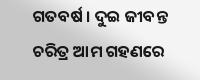ଗତବର୍ଷ । ଦୁଇ ଜୀବନ୍ତ ଚରିତ୍ର ଆମ ଗହଣରେ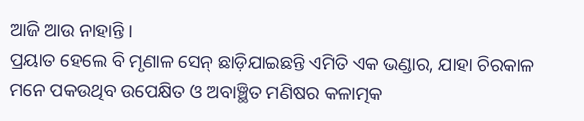ଆଜି ଆଉ ନାହାନ୍ତି ।
ପ୍ରୟାତ ହେଲେ ବି ମୃଣାଳ ସେନ୍ ଛାଡ଼ିଯାଇଛନ୍ତି ଏମିତି ଏକ ଭଣ୍ଡାର, ଯାହା ଚିରକାଳ ମନେ ପକଉଥିବ ଉପେକ୍ଷିତ ଓ ଅବାଞ୍ଛିତ ମଣିଷର କଳାତ୍ମକ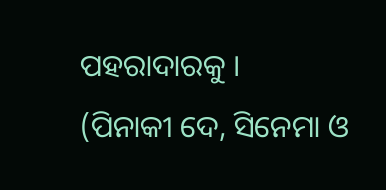ପହରାଦାରକୁ ।
(ପିନାକୀ ଦେ, ସିନେମା ଓ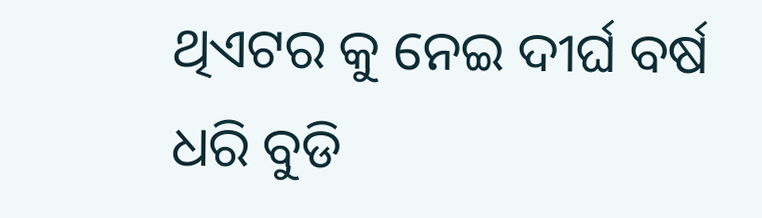ଥିଏଟର କୁ ନେଇ ଦୀର୍ଘ ବର୍ଷ ଧରି ବୁଡି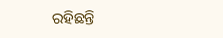ରହିଛନ୍ତି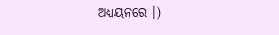ଅଧ୍ୟୟନରେ ।)